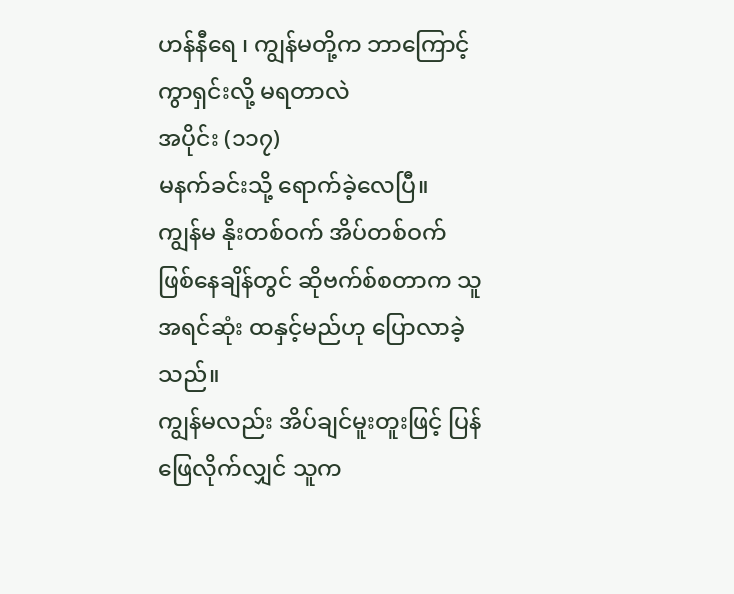ဟန်နီရေ ၊ ကျွန်မတို့က ဘာကြောင့် ကွာရှင်းလို့ မရတာလဲ
အပိုင်း (၁၁၇)
မနက်ခင်းသို့ ရောက်ခဲ့လေပြီ။
ကျွန်မ နိုးတစ်ဝက် အိပ်တစ်ဝက် ဖြစ်နေချိန်တွင် ဆိုဗက်စ်စတာက သူ အရင်ဆုံး ထနှင့်မည်ဟု ပြောလာခဲ့သည်။
ကျွန်မလည်း အိပ်ချင်မူးတူးဖြင့် ပြန်ဖြေလိုက်လျှင် သူက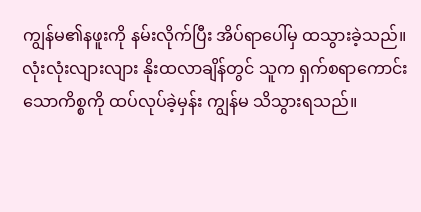ကျွန်မ၏နဖူးကို နမ်းလိုက်ပြီး အိပ်ရာပေါ်မှ ထသွားခဲ့သည်။
လုံးလုံးလျားလျား နိုးထလာချိန်တွင် သူက ရှက်စရာကောင်းသောကိစ္စကို ထပ်လုပ်ခဲ့မှန်း ကျွန်မ သိသွားရသည်။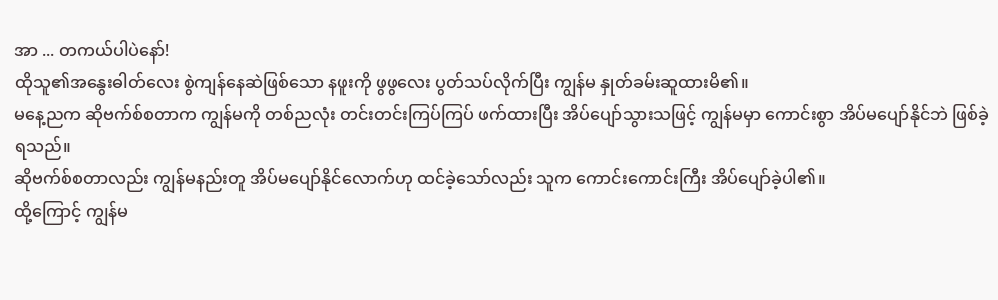အာ ... တကယ်ပါပဲနော်!
ထိုသူ၏အနွေးဓါတ်လေး စွဲကျန်နေဆဲဖြစ်သော နဖူးကို ဖွဖွလေး ပွတ်သပ်လိုက်ပြီး ကျွန်မ နှုတ်ခမ်းဆူထားမိ၏။
မနေ့ညက ဆိုဗက်စ်စတာက ကျွန်မကို တစ်ညလုံး တင်းတင်းကြပ်ကြပ် ဖက်ထားပြီး အိပ်ပျော်သွားသဖြင့် ကျွန်မမှာ ကောင်းစွာ အိပ်မပျော်နိုင်ဘဲ ဖြစ်ခဲ့ရသည်။
ဆိုဗက်စ်စတာလည်း ကျွန်မနည်းတူ အိပ်မပျော်နိုင်လောက်ဟု ထင်ခဲ့သော်လည်း သူက ကောင်းကောင်းကြီး အိပ်ပျော်ခဲ့ပါ၏။
ထို့ကြောင့် ကျွန်မ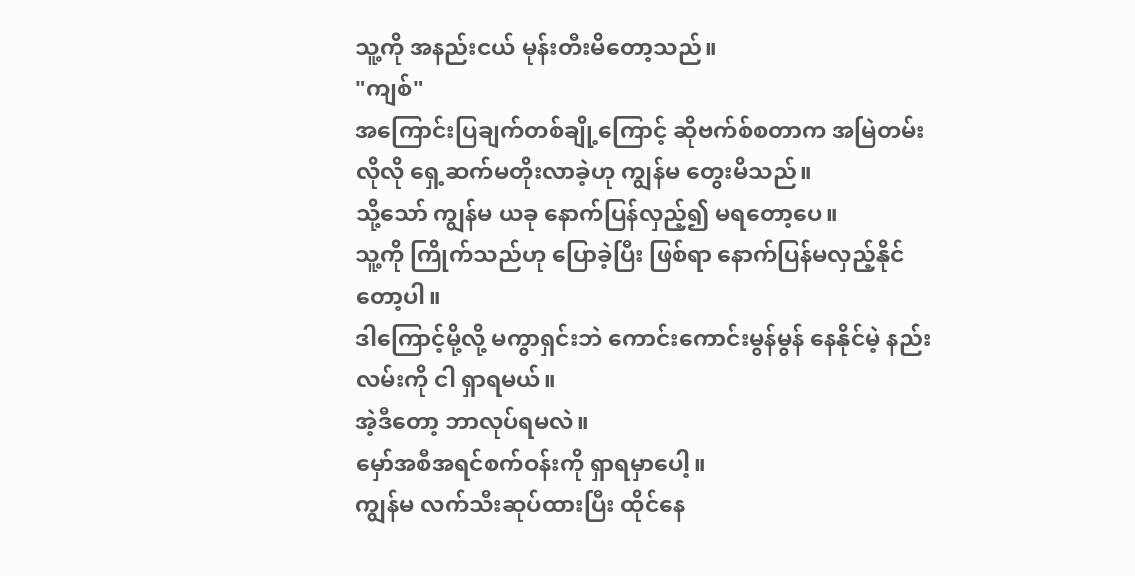သူ့ကို အနည်းငယ် မုန်းတီးမိတော့သည်။
"ကျစ်"
အကြောင်းပြချက်တစ်ချို့ကြောင့် ဆိုဗက်စ်စတာက အမြဲတမ်း လိုလို ရှေ့ဆက်မတိုးလာခဲ့ဟု ကျွန်မ တွေးမိသည်။
သို့သော် ကျွန်မ ယခု နောက်ပြန်လှည့်၍ မရတော့ပေ။
သူ့ကို ကြိုက်သည်ဟု ပြောခဲ့ပြီး ဖြစ်ရာ နောက်ပြန်မလှည့်နိုင်တော့ပါ။
ဒါကြောင့်မို့လို့ မကွာရှင်းဘဲ ကောင်းကောင်းမွန်မွန် နေနိုင်မဲ့ နည်းလမ်းကို ငါ ရှာရမယ်။
အဲ့ဒီတော့ ဘာလုပ်ရမလဲ။
မှော်အစီအရင်စက်ဝန်းကို ရှာရမှာပေါ့။
ကျွန်မ လက်သီးဆုပ်ထားပြီး ထိုင်နေ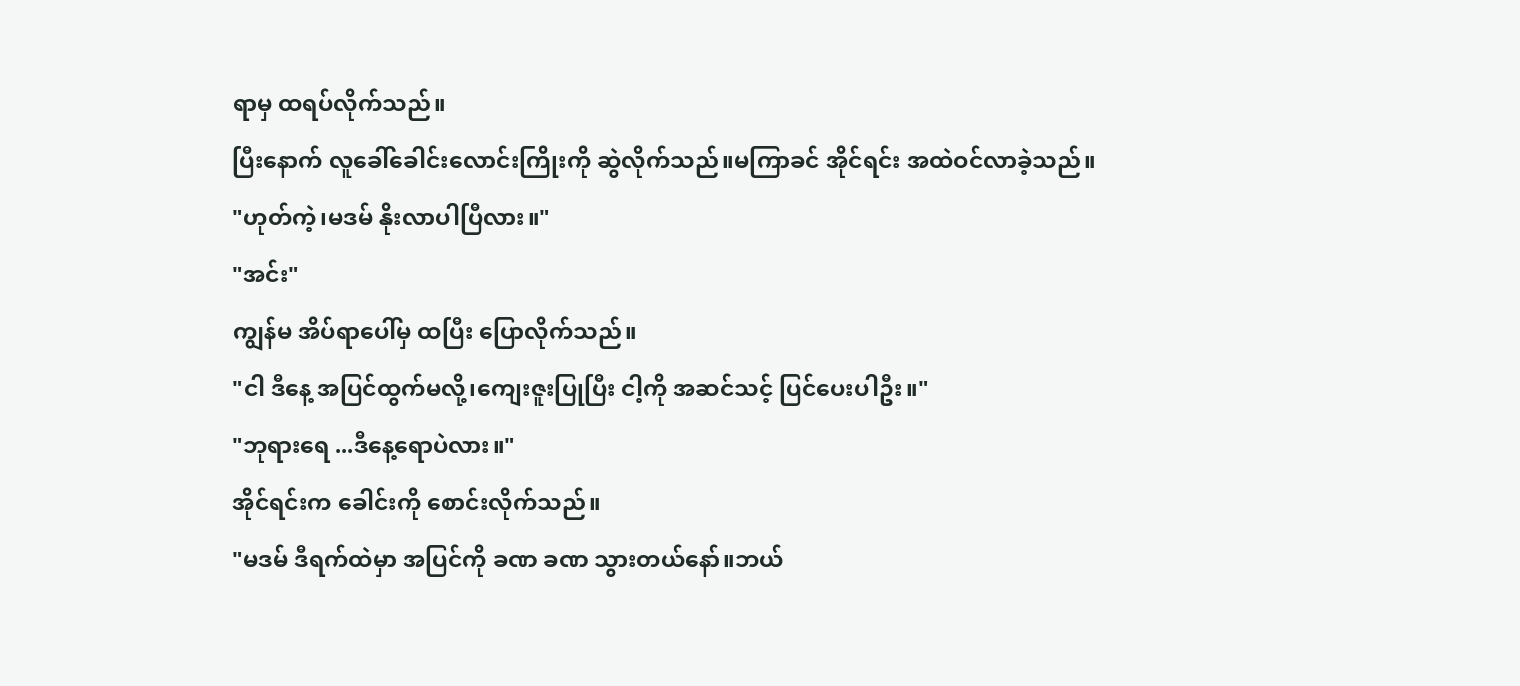ရာမှ ထရပ်လိုက်သည်။
ပြီးနောက် လူခေါ်ခေါင်းလောင်းကြိုးကို ဆွဲလိုက်သည်။မကြာခင် အိုင်ရင်း အထဲဝင်လာခဲ့သည်။
"ဟုတ်ကဲ့၊မဒမ် နိုးလာပါပြီလား။"
"အင်း"
ကျွန်မ အိပ်ရာပေါ်မှ ထပြီး ပြောလိုက်သည်။
"ငါ ဒီနေ့ အပြင်ထွက်မလို့၊ကျေးဇူးပြုပြီး ငါ့ကို အဆင်သင့် ပြင်ပေးပါဦး။"
"ဘုရားရေ ...ဒီနေ့ရောပဲလား။"
အိုင်ရင်းက ခေါင်းကို စောင်းလိုက်သည်။
"မဒမ် ဒီရက်ထဲမှာ အပြင်ကို ခဏ ခဏ သွားတယ်နော်။ဘယ်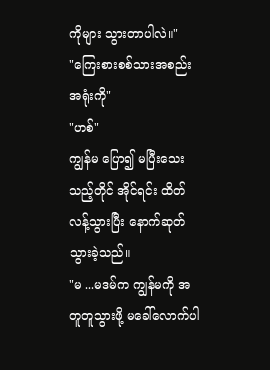ကိုများ သွားတာပါလဲ။"
"ကြေးစားစစ်သားအစည်းအရုံးကို"
"ဟစ်"
ကျွန်မ ပြော၍ မပြီးသေးသည့်တိုင် အိုင်ရင်း ထိတ်လန့်သွားပြီး နောက်ဆုတ်သွားခဲ့သည်။
"မ ...မဒမ်က ကျွန်မကို အတူတူသွားဖို့ မခေါ်လောက်ပါ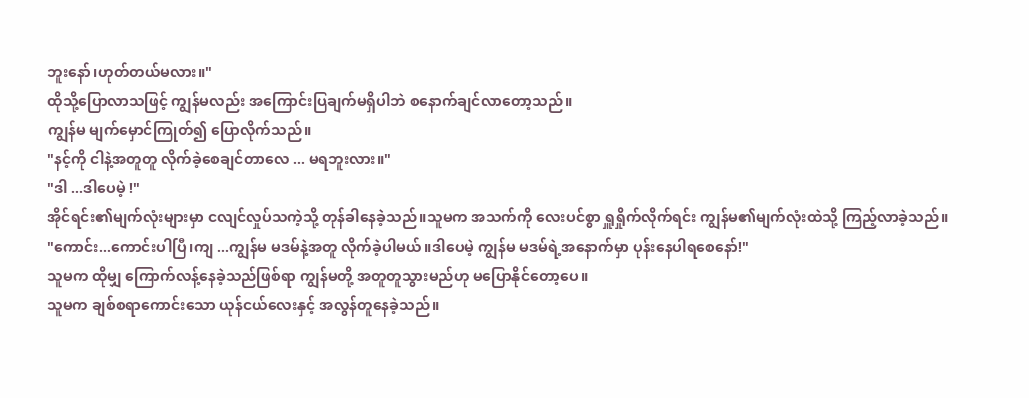ဘူးနော်၊ဟုတ်တယ်မလား။"
ထိုသို့ပြောလာသဖြင့် ကျွန်မလည်း အကြောင်းပြချက်မရှိပါဘဲ စနောက်ချင်လာတော့သည်။
ကျွန်မ မျက်မှောင်ကြုတ်၍ ပြောလိုက်သည်။
"နင့်ကို ငါနဲ့အတူတူ လိုက်ခဲ့စေချင်တာလေ ... မရဘူးလား။"
"ဒါ ...ဒါပေမဲ့ !"
အိုင်ရင်း၏မျက်လုံးများမှာ ငလျင်လှုပ်သကဲ့သို့ တုန်ခါနေခဲ့သည်။သူမက အသက်ကို လေးပင်စွာ ရှူရှိုက်လိုက်ရင်း ကျွန်မ၏မျက်လုံးထဲသို့ ကြည့်လာခဲ့သည်။
"ကောင်း...ကောင်းပါပြီ၊ကျ ...ကျွန်မ မဒမ်နဲ့အတူ လိုက်ခဲ့ပါမယ်။ဒါပေမဲ့ ကျွန်မ မဒမ်ရဲ့အနောက်မှာ ပုန်းနေပါရစေနော်!"
သူမက ထိုမျှ ကြောက်လန့်နေခဲ့သည်ဖြစ်ရာ ကျွန်မတို့ အတူတူသွားမည်ဟု မပြောနိုင်တော့ပေ။
သူမက ချစ်စရာကောင်းသော ယုန်ငယ်လေးနှင့် အလွန်တူနေခဲ့သည်။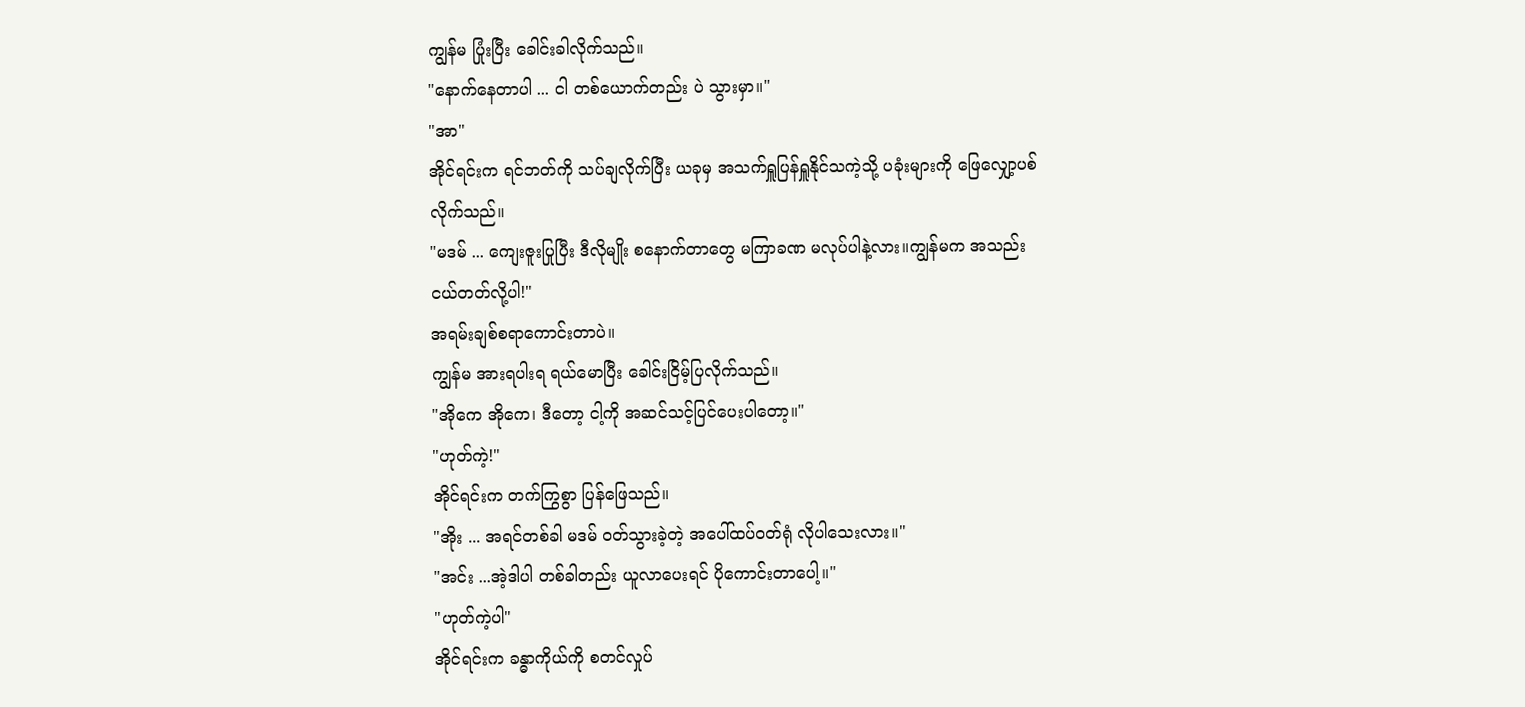ကျွန်မ ပြုံးပြီး ခေါင်းခါလိုက်သည်။
"နောက်နေတာပါ ... ငါ တစ်ယောက်တည်း ပဲ သွားမှာ။"
"အာ"
အိုင်ရင်းက ရင်ဘတ်ကို သပ်ချလိုက်ပြီး ယခုမှ အသက်ရှူပြန်ရှူနိုင်သကဲ့သို့ ပခုံးများကို ဖြေလျှော့ပစ်လိုက်သည်။
"မဒမ် ... ကျေးဇူးပြုပြီး ဒီလိုမျိုး စနောက်တာတွေ မကြာခဏ မလုပ်ပါနဲ့လား။ကျွန်မက အသည်းငယ်တတ်လို့ပါ!"
အရမ်းချစ်စရာကောင်းတာပဲ။
ကျွန်မ အားရပါးရ ရယ်မောပြီး ခေါင်းငြိမ့်ပြလိုက်သည်။
"အိုကေ အိုကေ၊ ဒီတော့ ငါ့ကို အဆင်သင့်ပြင်ပေးပါတော့။"
"ဟုတ်ကဲ့!"
အိုင်ရင်းက တက်ကြွစွာ ပြန်ဖြေသည်။
"အိုး ... အရင်တစ်ခါ မဒမ် ဝတ်သွားခဲ့တဲ့ အပေါ်ထပ်ဝတ်ရုံ လိုပါသေးလား။"
"အင်း ...အဲ့ဒါပါ တစ်ခါတည်း ယူလာပေးရင် ပိုကောင်းတာပေါ့။"
"ဟုတ်ကဲ့ပါ"
အိုင်ရင်းက ခန္ဓာကိုယ်ကို စတင်လှုပ်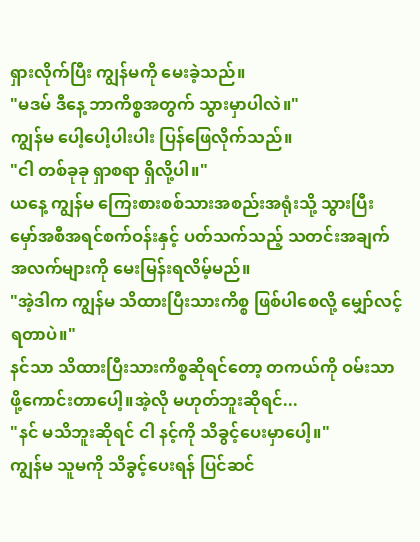ရှားလိုက်ပြီး ကျွန်မကို မေးခဲ့သည်။
"မဒမ် ဒီနေ့ ဘာကိစ္စအတွက် သွားမှာပါလဲ။"
ကျွန်မ ပေါ့ပေါ့ပါးပါး ပြန်ဖြေလိုက်သည်။
"ငါ တစ်ခုခု ရှာစရာ ရှိလို့ပါ။"
ယနေ့ ကျွန်မ ကြေးစားစစ်သားအစည်းအရုံးသို့ သွားပြီး မှော်အစီအရင်စက်ဝန်းနှင့် ပတ်သက်သည့် သတင်းအချက်အလက်များကို မေးမြန်းရလိမ့်မည်။
"အဲ့ဒါက ကျွန်မ သိထားပြီးသားကိစ္စ ဖြစ်ပါစေလို့ မျှော်လင့်ရတာပဲ။"
နင်သာ သိထားပြီးသားကိစ္စဆိုရင်တော့ တကယ်ကို ဝမ်းသာဖို့ကောင်းတာပေါ့။အဲ့လို မဟုတ်ဘူးဆိုရင်...
"နင် မသိဘူးဆိုရင် ငါ နင့်ကို သိခွင့်ပေးမှာပေါ့။"
ကျွန်မ သူမကို သိခွင့်ပေးရန် ပြင်ဆင်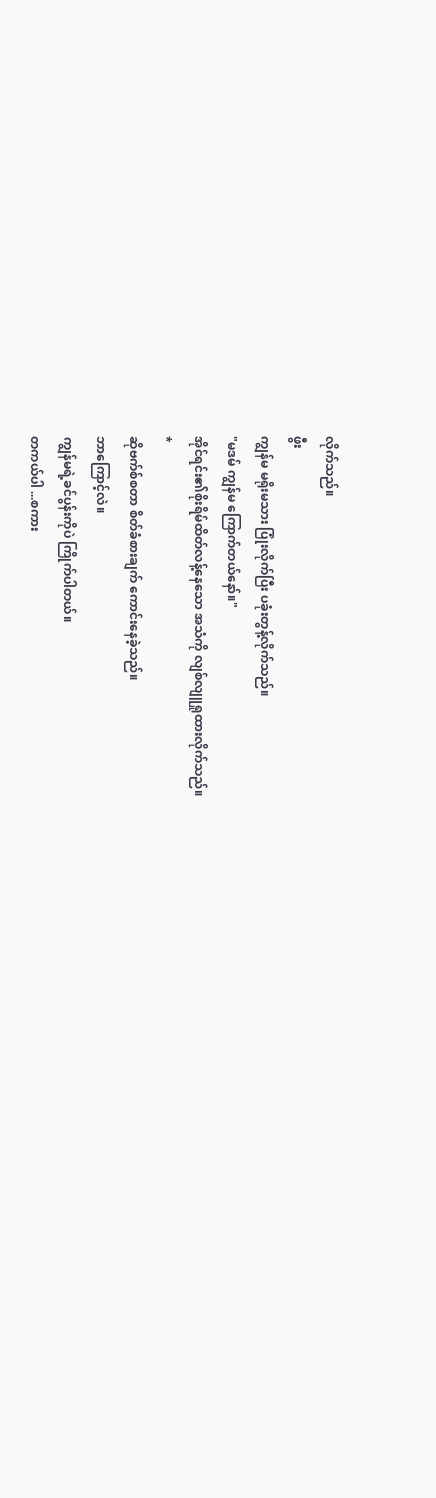လိုက်သည်။
ဖွီး
ကျွန်မ မရိုးမသား ပြုံးလိုက်ပြီး ပခုံးတွန့်လိုက်သည်။
"မဒမ် ကျွန်မ ကြောက်တယ်နော်။"
အိုင်ရင်း၏စိုးရိမ်ထိတ်လန့်နေသော အသံကို လျစ်လျူရှုထားလိုက်သည်။
*
ဆိုဗက်စ်စတာ စိတ်ခံစားချက် ကောင်းနေခဲ့သည်။
ဘာကြောင့်လဲ။
ကျွန်မရဲ့ခင်ပွန်းကိုပဲ ကြိုက်ပါတယ်။
တကယ်ပါ ...စကား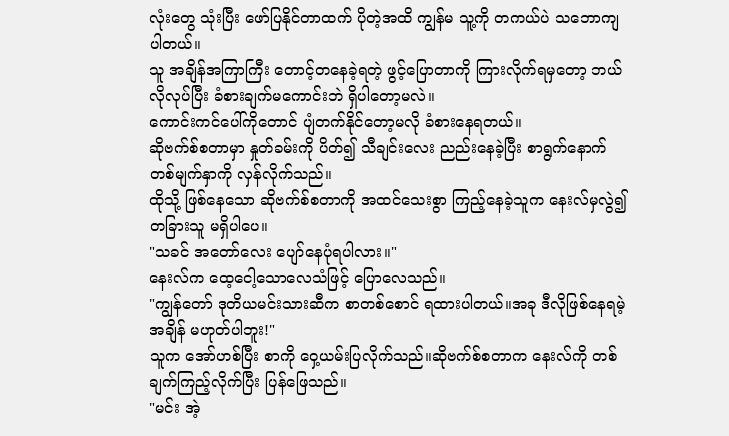လုံးတွေ သုံးပြီး ဖော်ပြနိုင်တာထက် ပိုတဲ့အထိ ကျွန်မ သူ့ကို တကယ်ပဲ သဘောကျပါတယ်။
သူ အချိန်အကြာကြီး တောင့်တနေခဲ့ရတဲ့ ဖွင့်ပြောတာကို ကြားလိုက်ရမှတော့ ဘယ်လိုလုပ်ပြီး ခံစားချက်မကောင်းဘဲ ရှိပါတော့မလဲ။
ကောင်းကင်ပေါ်ကိုတောင် ပျံတက်နိုင်တော့မလို ခံစားနေရတယ်။
ဆိုဗက်စ်စတာမှာ နှုတ်ခမ်းကို ပိတ်၍ သီချင်းလေး ညည်းနေခဲ့ပြီး စာရွက်နောက်တစ်မျက်နှာကို လှန်လိုက်သည်။
ထိုသို့ ဖြစ်နေသော ဆိုဗက်စ်စတာကို အထင်သေးစွာ ကြည့်နေခဲ့သူက နေးလ်မှလွဲ၍ တခြားသူ မရှိပါပေ။
"သခင် အတော်လေး ပျော်နေပုံရပါလား။"
နေးလ်က ထေ့ငေါ့သောလေသံဖြင့် ပြောလေသည်။
"ကျွန်တော် ဒုတိယမင်းသားဆီက စာတစ်စောင် ရထားပါတယ်။အခု ဒီလိုဖြစ်နေရမဲ့အချိန် မဟုတ်ပါဘူး!"
သူက အော်ဟစ်ပြီး စာကို ဝှေ့ယမ်းပြလိုက်သည်။ဆိုဗက်စ်စတာက နေးလ်ကို တစ်ချက်ကြည့်လိုက်ပြီး ပြန်ဖြေသည်။
"မင်း အဲ့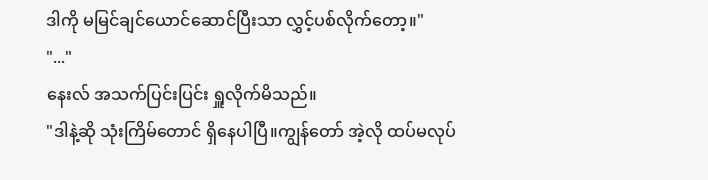ဒါကို မမြင်ချင်ယောင်ဆောင်ပြီးသာ လွှင့်ပစ်လိုက်တော့။"
"..."
နေးလ် အသက်ပြင်းပြင်း ရှူလိုက်မိသည်။
"ဒါနဲ့ဆို သုံးကြိမ်တောင် ရှိနေပါပြီ။ကျွန်တော် အဲ့လို ထပ်မလုပ်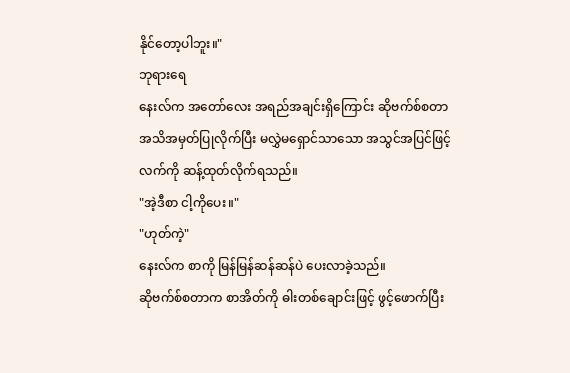နိုင်တော့ပါဘူး။"
ဘုရားရေ
နေးလ်က အတော်လေး အရည်အချင်းရှိကြောင်း ဆိုဗက်စ်စတာ အသိအမှတ်ပြုလိုက်ပြီး မလွှဲမရှောင်သာသော အသွင်အပြင်ဖြင့် လက်ကို ဆန့်ထုတ်လိုက်ရသည်။
"အဲ့ဒီစာ ငါ့ကိုပေး။"
"ဟုတ်ကဲ့"
နေးလ်က စာကို မြန်မြန်ဆန်ဆန်ပဲ ပေးလာခဲ့သည်။
ဆိုဗက်စ်စတာက စာအိတ်ကို ဓါးတစ်ချောင်းဖြင့် ဖွင့်ဖောက်ပြီး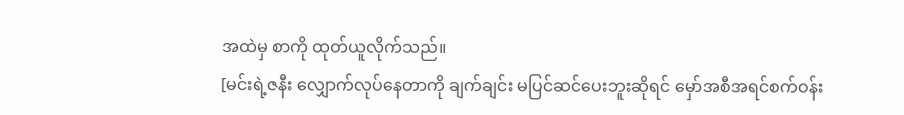အထဲမှ စာကို ထုတ်ယူလိုက်သည်။
[မင်းရဲ့ဇနီး လျှောက်လုပ်နေတာကို ချက်ချင်း မပြင်ဆင်ပေးဘူးဆိုရင် မှော်အစီအရင်စက်ဝန်း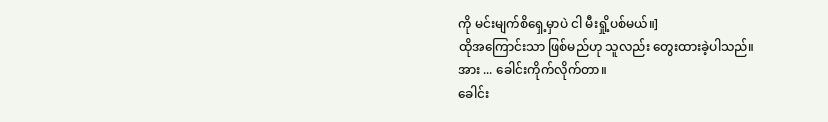ကို မင်းမျက်စိရှေ့မှာပဲ ငါ မီးရှို့ပစ်မယ်။]
ထိုအကြောင်းသာ ဖြစ်မည်ဟု သူလည်း တွေးထားခဲ့ပါသည်။
အား ... ခေါင်းကိုက်လိုက်တာ။
ခေါင်း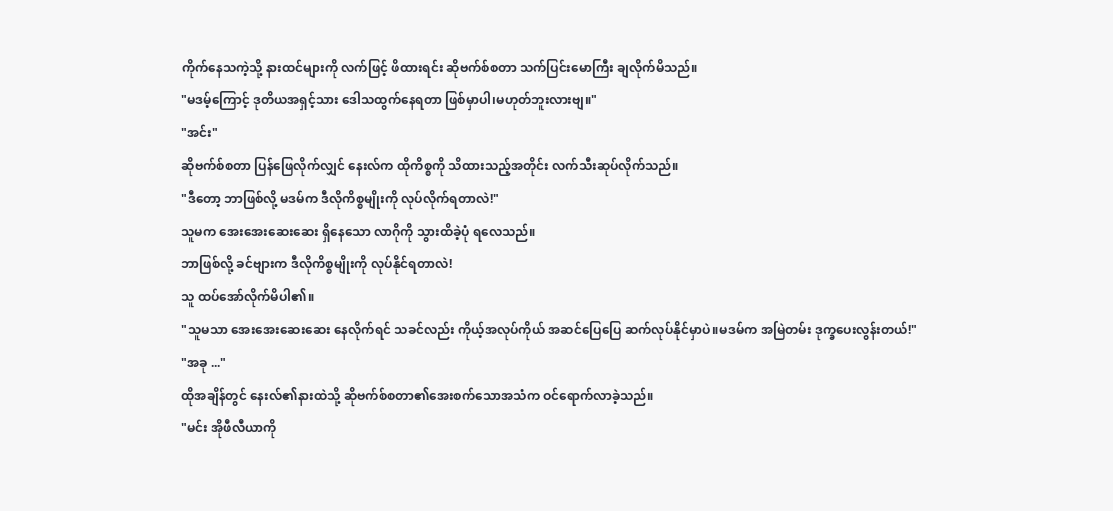ကိုက်နေသကဲ့သို့ နားထင်များကို လက်ဖြင့် ဖိထားရင်း ဆိုဗက်စ်စတာ သက်ပြင်းမောကြီး ချလိုက်မိသည်။
"မဒမ့်ကြောင့် ဒုတိယအရှင့်သား ဒေါသထွက်နေရတာ ဖြစ်မှာပါ၊မဟုတ်ဘူးလားဗျ။"
"အင်း"
ဆိုဗက်စ်စတာ ပြန်ဖြေလိုက်လျှင် နေးလ်က ထိုကိစ္စကို သိထားသည့်အတိုင်း လက်သီးဆုပ်လိုက်သည်။
"ဒီတော့ ဘာဖြစ်လို့ မဒမ်က ဒီလိုကိစ္စမျိုးကို လုပ်လိုက်ရတာလဲ!"
သူမက အေးအေးဆေးဆေး ရှိနေသော လာဂိုကို သွားထိခဲ့ပုံ ရလေသည်။
ဘာဖြစ်လို့ ခင်ဗျားက ဒီလိုကိစ္စမျိုးကို လုပ်နိုင်ရတာလဲ!
သူ ထပ်အော်လိုက်မိပါ၏။
"သူမသာ အေးအေးဆေးဆေး နေလိုက်ရင် သခင်လည်း ကိုယ့်အလုပ်ကိုယ် အဆင်ပြေပြေ ဆက်လုပ်နိုင်မှာပဲ။မဒမ်က အမြဲတမ်း ဒုက္ခပေးလွန်းတယ်!"
"အခု ..."
ထိုအချိန်တွင် နေးလ်၏နားထဲသို့ ဆိုဗက်စ်စတာ၏အေးစက်သောအသံက ဝင်ရောက်လာခဲ့သည်။
"မင်း အိုဖီလီယာကို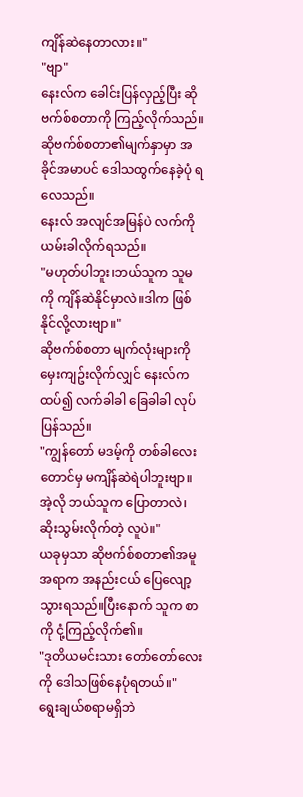ကျိန်ဆဲနေတာလား။"
"ဗျာ"
နေးလ်က ခေါင်းပြန်လှည့်ပြီး ဆိုဗက်စ်စတာကို ကြည့်လိုက်သည်။ဆိုဗက်စ်စတာ၏မျက်နှာမှာ အခိုင်အမာပင် ဒေါသထွက်နေခဲ့ပုံ ရလေသည်။
နေးလ် အလျင်အမြန်ပဲ လက်ကို ယမ်းခါလိုက်ရသည်။
"မဟုတ်ပါဘူး၊ဘယ်သူက သူမကို ကျိန်ဆဲနိုင်မှာလဲ။ဒါက ဖြစ်နိုင်လို့လားဗျာ။"
ဆိုဗက်စ်စတာ မျက်လုံးများကို မှေးကျဥ်းလိုက်လျှင် နေးလ်က ထပ်၍ လက်ခါခါ ခြေခါခါ လုပ်ပြန်သည်။
"ကျွန်တော် မဒမ့်ကို တစ်ခါလေးတောင်မှ မကျိန်ဆဲရဲပါဘူးဗျာ။အဲ့လို ဘယ်သူက ပြောတာလဲ၊ဆိုးသွမ်းလိုက်တဲ့ လူပဲ။"
ယခုမှသာ ဆိုဗက်စ်စတာ၏အမူအရာက အနည်းငယ် ပြေလျော့သွားရသည်။ပြီးနောက် သူက စာကို ငုံ့ကြည့်လိုက်၏။
"ဒုတိယမင်းသား တော်တော်လေးကို ဒေါသဖြစ်နေပုံရတယ်။"
ရွေးချယ်စရာမရှိဘဲ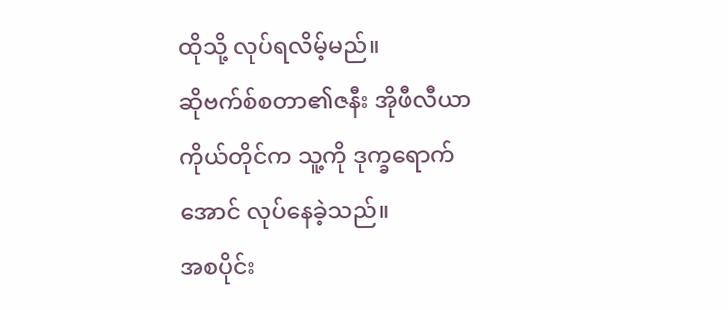ထိုသို့ လုပ်ရလိမ့်မည်။
ဆိုဗက်စ်စတာ၏ဇနီး အိုဖီလီယာ ကိုယ်တိုင်က သူ့ကို ဒုက္ခရောက်အောင် လုပ်နေခဲ့သည်။
အစပိုင်း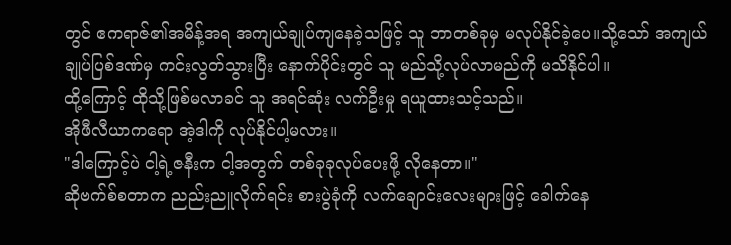တွင် ဧကရာဇ်၏အမိန့်အရ အကျယ်ချုပ်ကျနေခဲ့သဖြင့် သူ ဘာတစ်ခုမှ မလုပ်နိုင်ခဲ့ပေ။သို့သော် အကျယ်ချုပ်ပြစ်ဒဏ်မှ ကင်းလွတ်သွားပြီး နောက်ပိုင်းတွင် သူ မည်သို့လုပ်လာမည်ကို မသိနိုင်ပါ။
ထို့ကြောင့် ထိုသို့ဖြစ်မလာခင် သူ အရင်ဆုံး လက်ဦးမှု ရယူထားသင့်သည်။
အိုဖီလီယာကရော အဲ့ဒါကို လုပ်နိုင်ပါ့မလား။
"ဒါကြောင့်ပဲ ငါ့ရဲ့ဇနီးက ငါ့အတွက် တစ်ခုခုလုပ်ပေးဖို့ လိုနေတာ။"
ဆိုဗက်စ်စတာက ညည်းညူလိုက်ရင်း စားပွဲခုံကို လက်ချောင်းလေးများဖြင့် ခေါက်နေ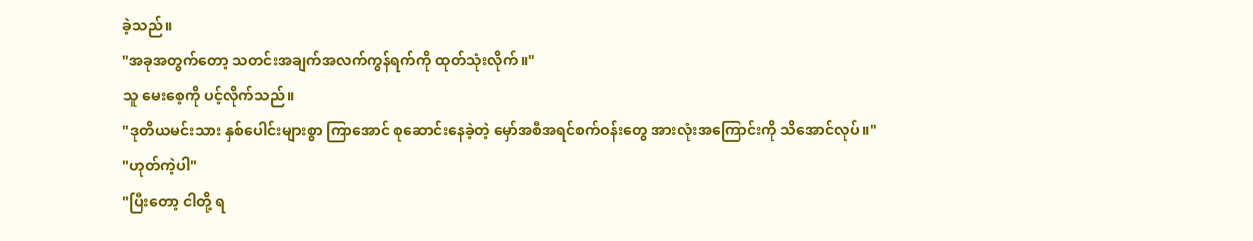ခဲ့သည်။
"အခုအတွက်တော့ သတင်းအချက်အလက်ကွန်ရက်ကို ထုတ်သုံးလိုက်။"
သူ မေးစေ့ကို ပင့်လိုက်သည်။
"ဒုတိယမင်းသား နှစ်ပေါင်းများစွာ ကြာအောင် စုဆောင်းနေခဲ့တဲ့ မှော်အစီအရင်စက်ဝန်းတွေ အားလုံးအကြောင်းကို သိအောင်လုပ်။"
"ဟုတ်ကဲ့ပါ"
"ပြီးတော့ ငါတို့ ရ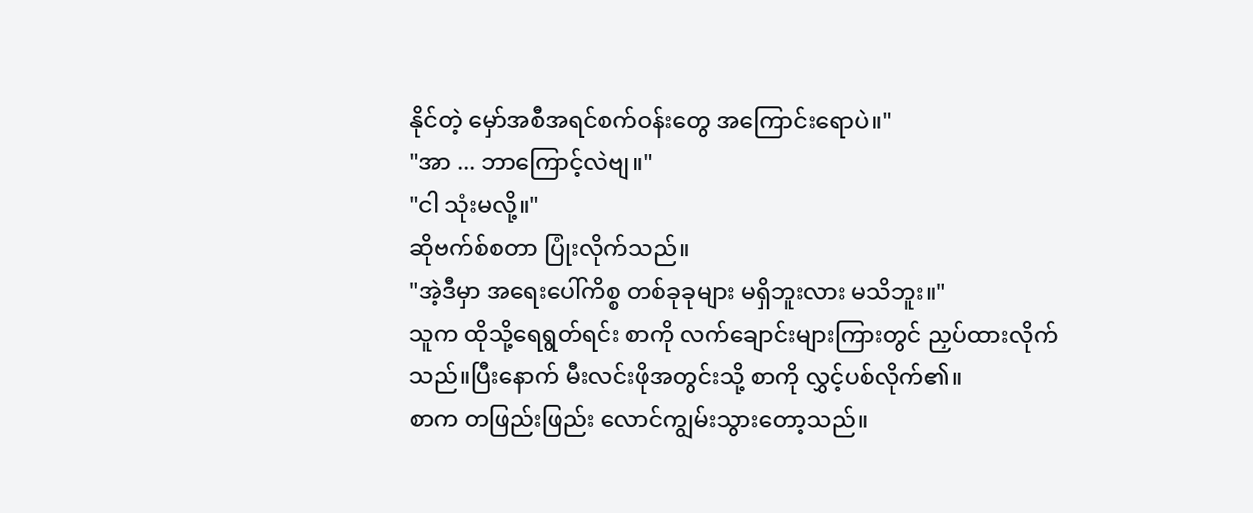နိုင်တဲ့ မှော်အစီအရင်စက်ဝန်းတွေ အကြောင်းရောပဲ။"
"အာ ... ဘာကြောင့်လဲဗျ။"
"ငါ သုံးမလို့။"
ဆိုဗက်စ်စတာ ပြုံးလိုက်သည်။
"အဲ့ဒီမှာ အရေးပေါ်ကိစ္စ တစ်ခုခုများ မရှိဘူးလား မသိဘူး။"
သူက ထိုသို့ရေရွတ်ရင်း စာကို လက်ချောင်းများကြားတွင် ညှပ်ထားလိုက်သည်။ပြီးနောက် မီးလင်းဖိုအတွင်းသို့ စာကို လွှင့်ပစ်လိုက်၏။
စာက တဖြည်းဖြည်း လောင်ကျွမ်းသွားတော့သည်။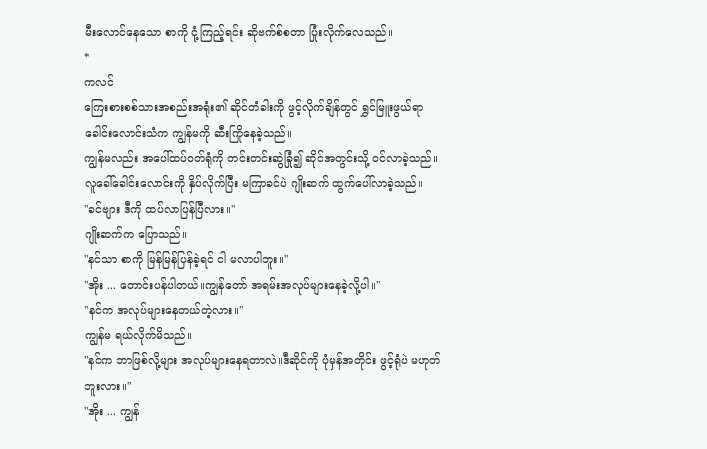မီးလောင်နေသော စာကို ငုံ့ကြည့်ရင်း ဆိုဗက်စ်စတာ ပြုံးလိုက်လေသည်။
*
ကလင်
ကြေးစားစစ်သားအစည်းအရုံး၏ ဆိုင်တံခါးကို ဖွင့်လိုက်ချိန်တွင် ရွှင်မြူးဖွယ်ရာ ခေါင်းလောင်းသံက ကျွန်မကို ဆီးကြိုနေခဲ့သည်။
ကျွန်မလည်း အပေါ်ထပ်ဝတ်ရုံကို တင်းတင်းဆွဲခြုံ၍ ဆိုင်အတွင်းသို့ ဝင်လာခဲ့သည်။
လူခေါ်ခေါင်းလောင်းကို နှိပ်လိုက်ပြီး မကြာခင်ပဲ ဂျိုးဆက် ထွက်ပေါ်လာခဲ့သည်။
"ခင်ဗျား ဒီကို ထပ်လာပြန်ပြီလား။"
ဂျိုးဆက်က ပြောသည်။
"နင်သာ စာကို မြန်မြန်ပြန်ခဲ့ရင် ငါ မလာပါဘူး။"
"အိုး ... တောင်းပန်ပါတယ်။ကျွန်တော် အရမ်းအလုပ်များနေခဲ့လို့ပါ။"
"နင်က အလုပ်များနေတယ်တဲ့လား။"
ကျွန်မ ရယ်လိုက်မိသည်။
"နင်က ဘာဖြစ်လို့များ အလုပ်များနေရတာလဲ။ဒီဆိုင်ကို ပုံမှန်အတိုင်း ဖွင့်ရုံပဲ မဟုတ်ဘူးလား။"
"အိုး ... ကျွန်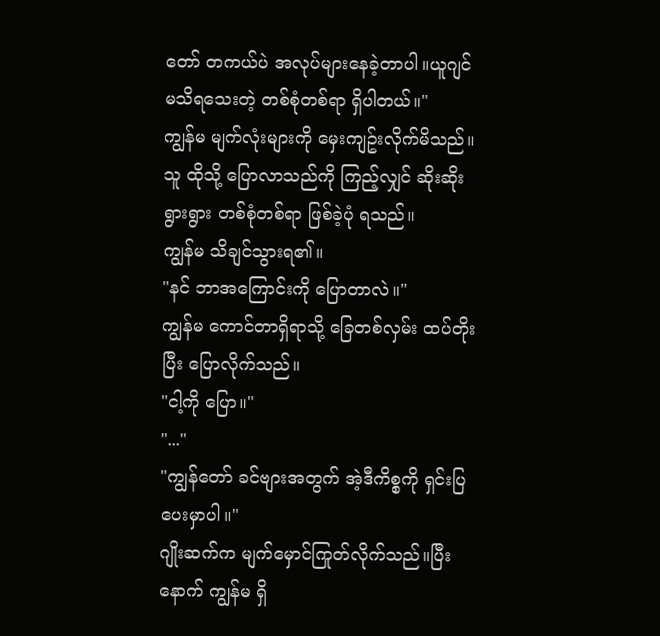တော် တကယ်ပဲ အလုပ်များနေခဲ့တာပါ။ယူဂျင် မသိရသေးတဲ့ တစ်စုံတစ်ရာ ရှိပါတယ်။"
ကျွန်မ မျက်လုံးများကို မှေးကျဥ်းလိုက်မိသည်။
သူ ထိုသို့ ပြောလာသည်ကို ကြည့်လျှင် ဆိုးဆိုးရွားရွား တစ်စုံတစ်ရာ ဖြစ်ခဲ့ပုံ ရသည်။
ကျွန်မ သိချင်သွားရ၏။
"နင် ဘာအကြောင်းကို ပြောတာလဲ။"
ကျွန်မ ကောင်တာရှိရာသို့ ခြေတစ်လှမ်း ထပ်တိုးပြီး ပြောလိုက်သည်။
"ငါ့ကို ပြော။"
"..."
"ကျွန်တော် ခင်ဗျားအတွက် အဲ့ဒီကိစ္စကို ရှင်းပြပေးမှာပါ။"
ဂျိုးဆက်က မျက်မှောင်ကြုတ်လိုက်သည်။ပြီးနောက် ကျွန်မ ရှိ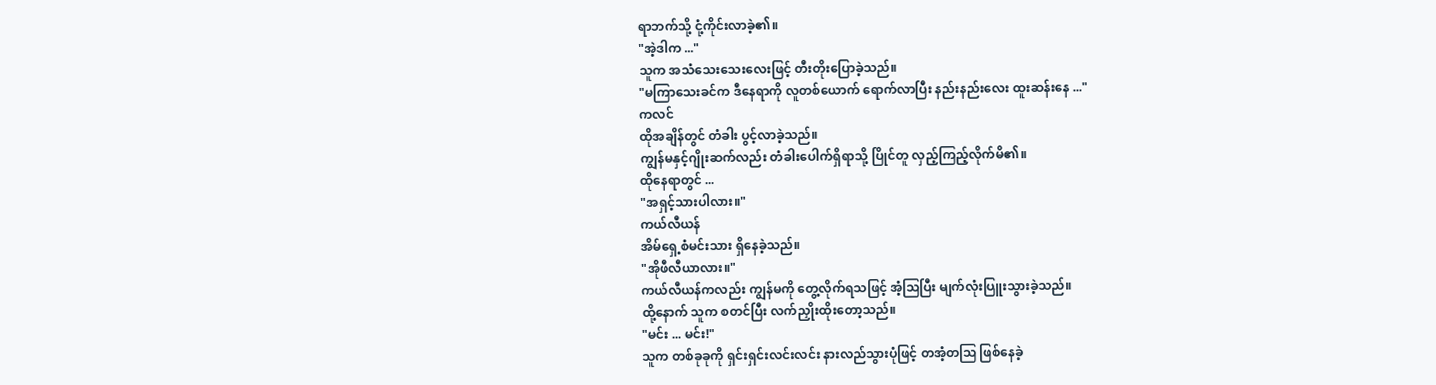ရာဘက်သို့ ငုံ့ကိုင်းလာခဲ့၏။
"အဲ့ဒါက ..."
သူက အသံသေးသေးလေးဖြင့် တီးတိုးပြောခဲ့သည်။
"မကြာသေးခင်က ဒီနေရာကို လူတစ်ယောက် ရောက်လာပြီး နည်းနည်းလေး ထူးဆန်းနေ ..."
ကလင်
ထိုအချိန်တွင် တံခါး ပွင့်လာခဲ့သည်။
ကျွန်မနှင့်ဂျိုးဆက်လည်း တံခါးပေါက်ရှိရာသို့ ပြိုင်တူ လှည့်ကြည့်လိုက်မိ၏။
ထိုနေရာတွင် ...
"အရှင့်သားပါလား။"
ကယ်လီယန်
အိမ်ရှေ့စံမင်းသား ရှိနေခဲ့သည်။
"အိုဖီလီယာလား။"
ကယ်လီယန်ကလည်း ကျွန်မကို တွေ့လိုက်ရသဖြင့် အံ့ဩပြီး မျက်လုံးပြူးသွားခဲ့သည်။
ထို့နောက် သူက စတင်ပြီး လက်ညှိုးထိုးတော့သည်။
"မင်း ... မင်း!"
သူက တစ်ခုခုကို ရှင်းရှင်းလင်းလင်း နားလည်သွားပုံဖြင့် တအံ့တဩ ဖြစ်နေခဲ့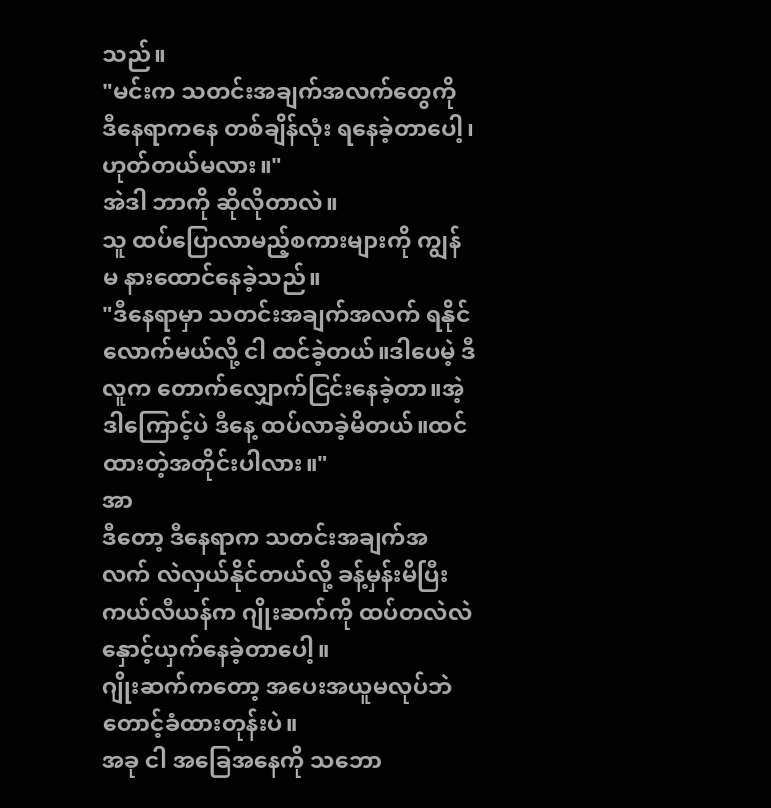သည်။
"မင်းက သတင်းအချက်အလက်တွေကို ဒီနေရာကနေ တစ်ချိန်လုံး ရနေခဲ့တာပေါ့၊ဟုတ်တယ်မလား။"
အဲဒါ ဘာကို ဆိုလိုတာလဲ။
သူ ထပ်ပြောလာမည့်စကားများကို ကျွန်မ နားထောင်နေခဲ့သည်။
"ဒီနေရာမှာ သတင်းအချက်အလက် ရနိုင်လောက်မယ်လို့ ငါ ထင်ခဲ့တယ်။ဒါပေမဲ့ ဒီလူက တောက်လျှောက်ငြင်းနေခဲ့တာ။အဲ့ဒါကြောင့်ပဲ ဒီနေ့ ထပ်လာခဲ့မိတယ်။ထင်ထားတဲ့အတိုင်းပါလား။"
အာ
ဒီတော့ ဒီနေရာက သတင်းအချက်အလက် လဲလှယ်နိုင်တယ်လို့ ခန့်မှန်းမိပြီး ကယ်လီယန်က ဂျိုးဆက်ကို ထပ်တလဲလဲ နှောင့်ယှက်နေခဲ့တာပေါ့။
ဂျိုးဆက်ကတော့ အပေးအယူမလုပ်ဘဲ တောင့်ခံထားတုန်းပဲ။
အခု ငါ အခြေအနေကို သဘော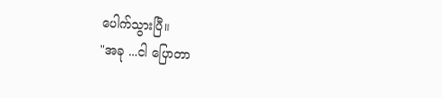ပေါက်သွားပြီ။
"အခု ...ငါ ပြောတာ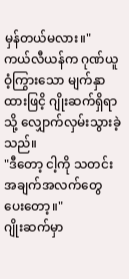မှန်တယ်မလား။"
ကယ်လီယန်က ဂုဏ်ယူဝံ့ကြွားသော မျက်နှာထားဖြငိ့ ဂျိုးဆက်ရှိရာသို့ လျှောက်လှမ်းသွားခဲ့သည်။
"ဒီတော့ ငါ့ကို သတင်းအချက်အလက်တွေ ပေးတော့။"
ဂျိုးဆက်မှာ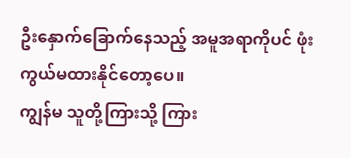ဦးနှောက်ခြောက်နေသည့် အမူအရာကိုပင် ဖုံးကွယ်မထားနိုင်တော့ပေ။
ကျွန်မ သူတို့ကြားသို့ ကြား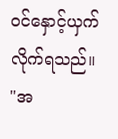ဝင်နှောင့်ယှက်လိုက်ရသည်။
"အ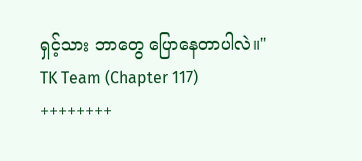ရှင့်သား ဘာတွေ ပြောနေတာပါလဲ။"
TK Team (Chapter 117)
++++++++